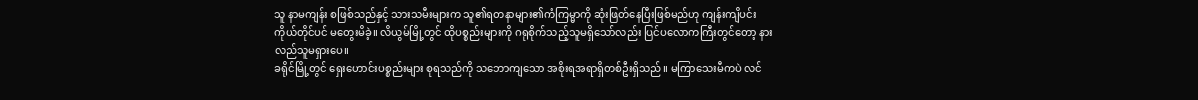သူ နာမကျန်း စဖြစ်သည်နှင့် သားသမီးများက သူ၏ရတနာများ၏ကံကြမ္မာကို ဆုံးဖြတ်နေပြီးဖြစ်မည်ဟု ကျန်းကျိပင်း ကိုယ်တိုင်ပင် မတွေးမိခဲ့။ လိယွမ်မြို့တွင် ထိုပစ္စည်းများကို ဂရုစိုက်သည့်သူမရှိသော်လည်း ပြင်ပလောကကြီးတွင်တော့ နားလည်သူမရှားပေ။
ခရိုင်မြို့တွင် ရှေးဟောင်းပစ္စည်းများ စုရသည်ကို သဘောကျသော အစိုးရအရာရှိတစ်ဦးရှိသည်။ မကြာသေးမီကပဲ လင်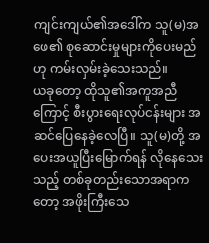ကျင်းကျယ်၏အဒေါ်က သူ(မ)အဖေ၏ စုဆောင်းမှုများကိုပေးမည်ဟု ကမ်းလှမ်းခဲ့သေးသည်။
ယခုတော့ ထိုသူ၏အကူအညီကြောင့် စီးပွားရေးလုပ်ငန်းများ အဆင်ပြေနေခဲ့လေပြီ။ သူ(မ)တို့ အပေးအယူပြီးမြောက်ရန် လိုနေသေးသည့် တစ်ခုတည်းသောအရာကတော့ အဖိုးကြီးသေ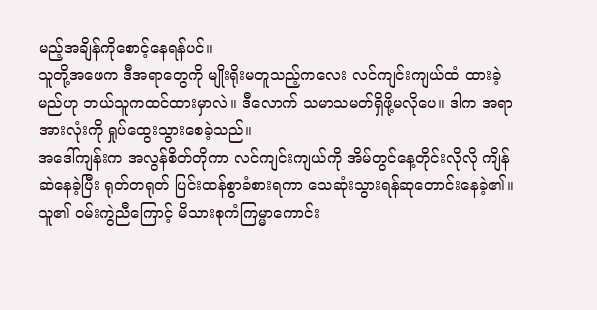မည့်အချိန်ကိုစောင့်နေရန်ပင်။
သူတို့အဖေက ဒီအရာတွေကို မျိုးရိုးမတူသည့်ကလေး လင်ကျင်းကျယ်ထံ ထားခဲ့မည်ဟု ဘယ်သူကထင်ထားမှာလဲ။ ဒီလောက် သမာသမတ်ရှိဖို့မလိုပေ။ ဒါက အရာအားလုံးကို ရှုပ်ထွေးသွားစေခဲ့သည်။
အဒေါ်ကျန်းက အလွန်စိတ်တိုကာ လင်ကျင်းကျယ်ကို အိမ်တွင်နေ့တိုင်းလိုလို ကျိန်ဆဲနေခဲ့ပြီး ရုတ်တရုတ် ပြင်းထန်စွာခံစားရကာ သေဆုံးသွားရန်ဆုတောင်းနေခဲ့၏။
သူ၏ ဝမ်းကွဲညီကြောင့် မိသားစုကံကြမ္မာကောင်း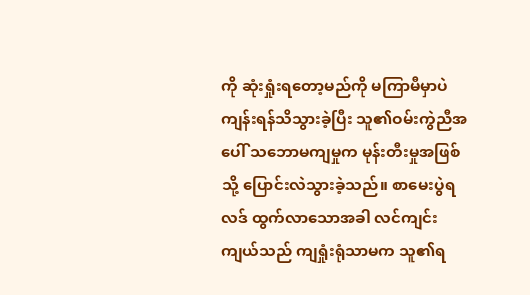ကို ဆုံးရှုံးရတော့မည်ကို မကြာမီမှာပဲ ကျန်းရန်သိသွားခဲ့ပြီး သူ၏ဝမ်းကွဲညီအပေါ် သဘောမကျမှုက မုန်းတီးမှုအဖြစ်သို့ ပြောင်းလဲသွားခဲ့သည်။ စာမေးပွဲရလဒ် ထွက်လာသောအခါ လင်ကျင်းကျယ်သည် ကျရှုံးရုံသာမက သူ၏ရ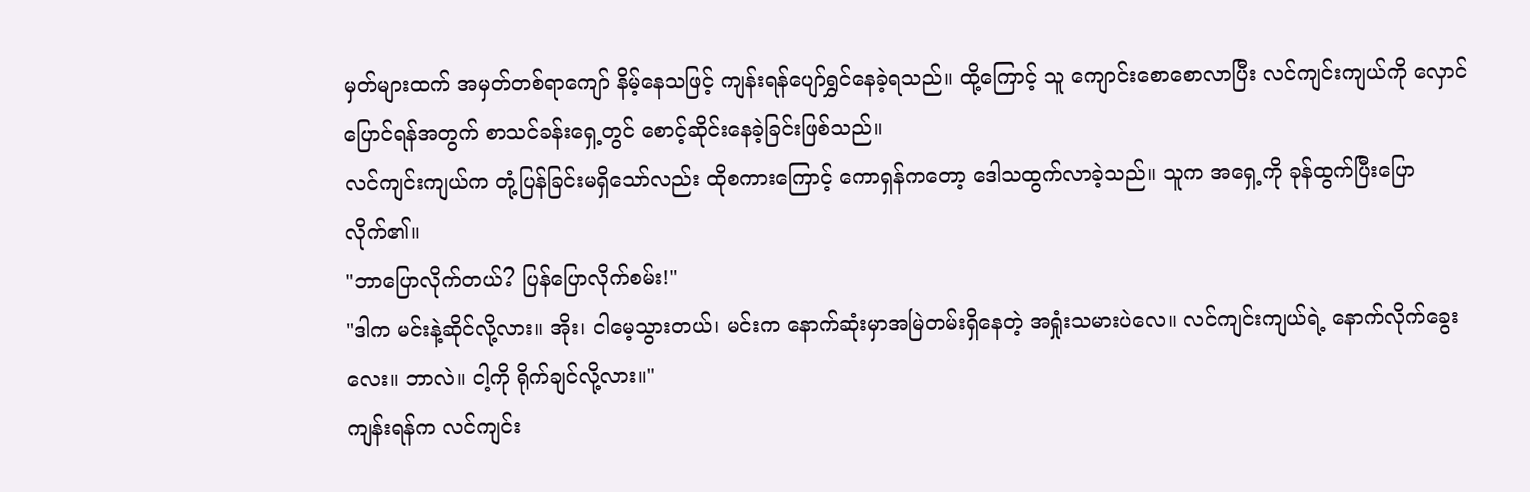မှတ်များထက် အမှတ်တစ်ရာကျော် နိမ့်နေသဖြင့် ကျန်းရန်ပျော်ရွှင်နေခဲ့ရသည်။ ထို့ကြောင့် သူ ကျောင်းစောစောလာပြီး လင်ကျင်းကျယ်ကို လှောင်ပြောင်ရန်အတွက် စာသင်ခန်းရှေ့တွင် စောင့်ဆိုင်းနေခဲ့ခြင်းဖြစ်သည်။
လင်ကျင်းကျယ်က တုံ့ပြန်ခြင်းမရှိသော်လည်း ထိုစကားကြောင့် ကောရှန်ကတော့ ဒေါသထွက်လာခဲ့သည်။ သူက အရှေ့ကို ခုန်ထွက်ပြီးပြောလိုက်၏။
"ဘာပြောလိုက်တယ်? ပြန်ပြောလိုက်စမ်း!"
"ဒါက မင်းနဲ့ဆိုင်လို့လား။ အိုး၊ ငါမေ့သွားတယ်၊ မင်းက နောက်ဆုံးမှာအမြဲတမ်းရှိနေတဲ့ အရှုံးသမားပဲလေ။ လင်ကျင်းကျယ်ရဲ့ နောက်လိုက်ခွေးလေး။ ဘာလဲ။ ငါ့ကို ရိုက်ချင်လို့လား။"
ကျန်းရန်က လင်ကျင်း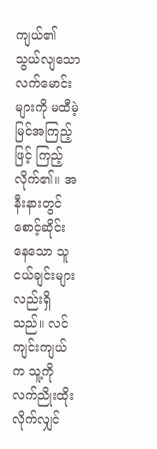ကျယ်၏ သွယ်လျသောလက်မောင်းများကို မထီမဲ့မြင်အကြည့်ဖြင့် ကြည့်လိုက်၏။ အနီးနားတွင် စောင့်ဆိုင်းနေသော သူငယ်ချင်းများလည်းရှိသည်။ လင်ကျင်းကျယ်က သူ့ကို လက်ညိုးထိုးလိုက်လျှင်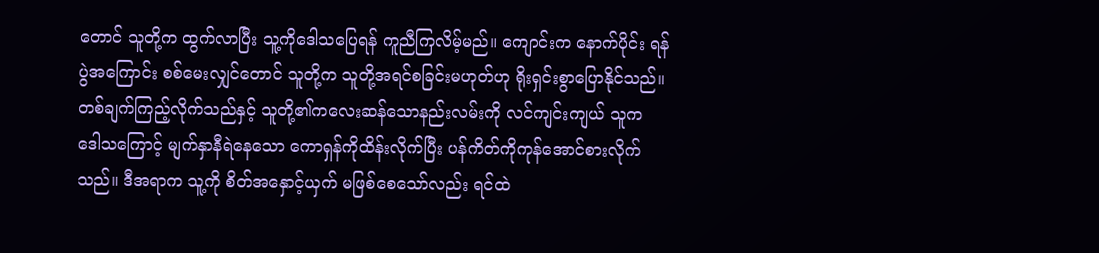တောင် သူတို့က ထွက်လာပြီး သူ့ကိုဒေါသပြေရန် ကူညီကြလိမ့်မည်။ ကျောင်းက နောက်ပိုင်း ရန်ပွဲအကြောင်း စစ်မေးလျှင်တောင် သူတို့က သူတို့အရင်စခြင်းမဟုတ်ဟု ရိုးရှင်းစွာပြောနိုင်သည်။
တစ်ချက်ကြည့်လိုက်သည်နှင့် သူတို့၏ကလေးဆန်သောနည်းလမ်းကို လင်ကျင်းကျယ် သူက ဒေါသကြောင့် မျက်နှာနီရဲနေသော ကောရှန်ကိုထိန်းလိုက်ပြီး ပန်ကိတ်ကိုကုန်အောင်စားလိုက်သည်။ ဒီအရာက သူ့ကို စိတ်အနှောင့်ယှက် မဖြစ်စေသော်လည်း ရင်ထဲ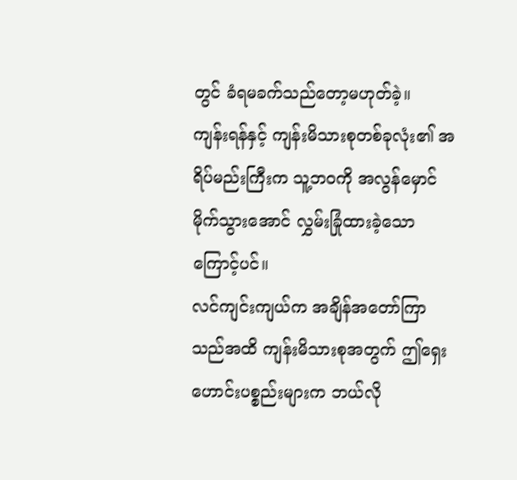တွင် ခံရမခက်သည်တော့မဟုတ်ခဲ့။
ကျန်းရန်နှင့် ကျန်းမိသားစုတစ်ခုလုံး၏ အရိပ်မည်းကြီးက သူ့ဘဝကို အလွန်မှောင်မိုက်သွားအောင် လွှမ်းခြုံထားခဲ့သောကြောင့်ပင်။
လင်ကျင်းကျယ်က အချိန်အတော်ကြာသည်အထိ ကျန်းမိသားစုအတွက် ဤရှေးဟောင်းပစ္စည်းများက ဘယ်လို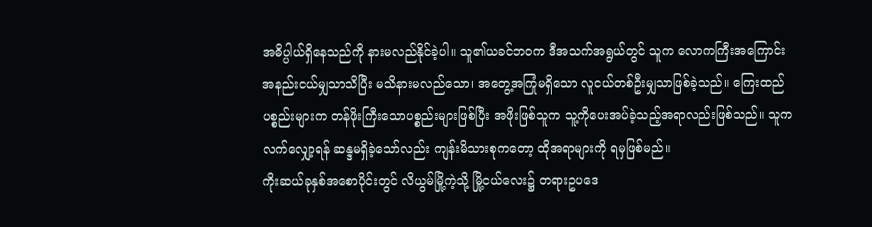အဓိပ္ပါယ်ရှိနေသည်ကို နားမလည်နိုင်ခဲ့ပါ။ သူ၏ယခင်ဘဝက ဒီအသက်အရွယ်တွင် သူက လောကကြီးအကြောင်း အနည်းငယ်မျှသာသိပြီး မသိနားမလည်သော၊ အတွေ့အကြုံမရှိသော လူငယ်တစ်ဦးမျှသာဖြစ်ခဲ့သည်။ ကြေးထည်ပစ္စည်းများက တန်ဖိုးကြီးသောပစ္စည်းများဖြစ်ပြီး အဖိုးဖြစ်သူက သူ့ကိုပေးအပ်ခဲ့သည့်အရာလည်းဖြစ်သည်။ သူက လက်လျှော့ရန် ဆန္ဒမရှိခဲ့သော်လည်း ကျန်းမိသားစုကတော့ ထိုအရာများကို ရမှဖြစ်မည်။
ကိုးဆယ်ခုနှစ်အစောပိုင်းတွင် လိယွမ်မြို့ကဲ့သို့ မြို့ငယ်လေး၌ တရားဥပဒေ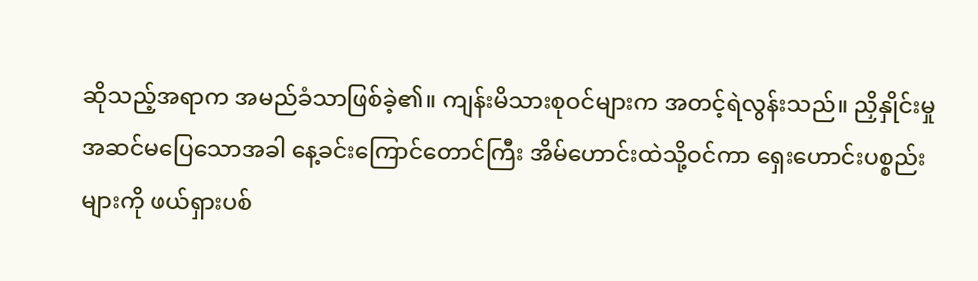ဆိုသည့်အရာက အမည်ခံသာဖြစ်ခဲ့၏။ ကျန်းမိသားစုဝင်များက အတင့်ရဲလွန်းသည်။ ညှိနှိုင်းမှုအဆင်မပြေသောအခါ နေ့ခင်းကြောင်တောင်ကြီး အိမ်ဟောင်းထဲသို့ဝင်ကာ ရှေးဟောင်းပစ္စည်းများကို ဖယ်ရှားပစ်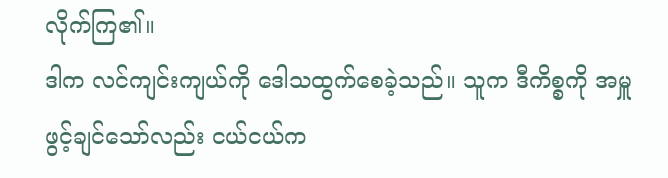လိုက်ကြ၏။
ဒါက လင်ကျင်းကျယ်ကို ဒေါသထွက်စေခဲ့သည်။ သူက ဒီကိစ္စကို အမှူဖွင့်ချင်သော်လည်း ငယ်ငယ်က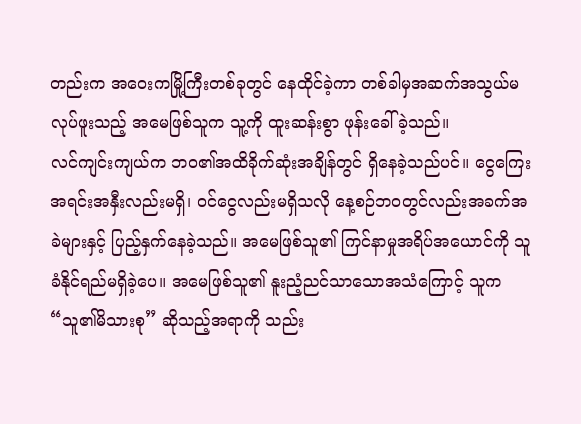တည်းက အဝေးကမြို့ကြီးတစ်ခုတွင် နေထိုင်ခဲ့ကာ တစ်ခါမှအဆက်အသွယ်မလုပ်ဖူးသည့် အမေဖြစ်သူက သူ့ကို ထူးဆန်းစွာ ဖုန်းခေါ်ခဲ့သည်။
လင်ကျင်းကျယ်က ဘဝ၏အထိခိုက်ဆုံးအချိန်တွင် ရှိနေခဲ့သည်ပင်။ ငွေကြေးအရင်းအနှီးလည်းမရှိ၊ ဝင်ငွေလည်းမရှိသလို နေ့စဉ်ဘဝတွင်လည်းအခက်အခဲများနှင့် ပြည့်နှက်နေခဲ့သည်။ အမေဖြစ်သူ၏ ကြင်နာမှုအရိပ်အယောင်ကို သူခံနိုင်ရည်မရှိခဲ့ပေ။ အမေဖြစ်သူ၏ နူးညံ့ညင်သာသောအသံကြောင့် သူက “သူ၏မိသားစု” ဆိုသည့်အရာကို သည်း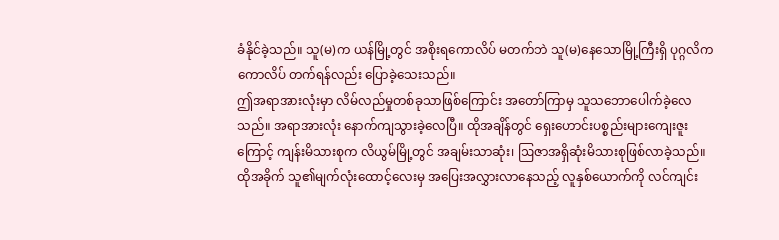ခံနိုင်ခဲ့သည်။ သူ(မ)က ယန်မြို့တွင် အစိုးရကောလိပ် မတက်ဘဲ သူ(မ)နေသောမြို့ကြီးရှိ ပုဂ္ဂလိကကောလိပ် တက်ရန်လည်း ပြောခဲ့သေးသည်။
ဤအရာအားလုံးမှာ လိမ်လည်မှုတစ်ခုသာဖြစ်ကြောင်း အတော်ကြာမှ သူသဘောပေါက်ခဲ့လေသည်။ အရာအားလုံး နောက်ကျသွားခဲ့လေပြီ။ ထိုအချိန်တွင် ရှေးဟောင်းပစ္စည်းများကျေးဇူးကြောင့် ကျန်းမိသားစုက လိယွမ်မြို့တွင် အချမ်းသာဆုံး၊ ဩဇာအရှိဆုံးမိသားစုဖြစ်လာခဲ့သည်။
ထိုအခိုက် သူ၏မျက်လုံးထောင့်လေးမှ အပြေးအလွှားလာနေသည့် လူနှစ်ယောက်ကို လင်ကျင်း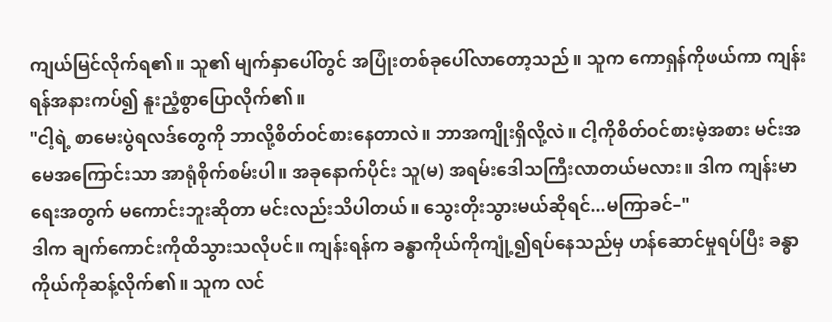ကျယ်မြင်လိုက်ရ၏။ သူ၏ မျက်နှာပေါ်တွင် အပြုံးတစ်ခုပေါ်လာတော့သည်။ သူက ကောရှန်ကိုဖယ်ကာ ကျန်းရန်အနားကပ်၍ နူးညံ့စွာပြောလိုက်၏။
"ငါ့ရဲ့ စာမေးပွဲရလဒ်တွေကို ဘာလို့စိတ်ဝင်စားနေတာလဲ။ ဘာအကျိုးရှိလို့လဲ။ ငါ့ကိုစိတ်ဝင်စားမဲ့အစား မင်းအမေအကြောင်းသာ အာရုံစိုက်စမ်းပါ။ အခုနောက်ပိုင်း သူ(မ) အရမ်းဒေါသကြီးလာတယ်မလား။ ဒါက ကျန်းမာရေးအတွက် မကောင်းဘူးဆိုတာ မင်းလည်းသိပါတယ်။ သွေးတိုးသွားမယ်ဆိုရင်...မကြာခင်–"
ဒါက ချက်ကောင်းကိုထိသွားသလိုပင်။ ကျန်းရန်က ခန္ဓာကိုယ်ကိုကျုံ့၍ရပ်နေသည်မှ ဟန်ဆောင်မှုရပ်ပြီး ခန္ဓာကိုယ်ကိုဆန့်လိုက်၏။ သူက လင်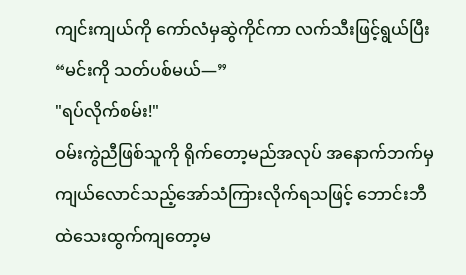ကျင်းကျယ်ကို ကော်လံမှဆွဲကိုင်ကာ လက်သီးဖြင့်ရွယ်ပြီး
“မင်းကို သတ်ပစ်မယ်—”
"ရပ်လိုက်စမ်း!"
ဝမ်းကွဲညီဖြစ်သူကို ရိုက်တော့မည်အလုပ် အနောက်ဘက်မှ ကျယ်လောင်သည့်အော်သံကြားလိုက်ရသဖြင့် ဘောင်းဘီထဲသေးထွက်ကျတော့မ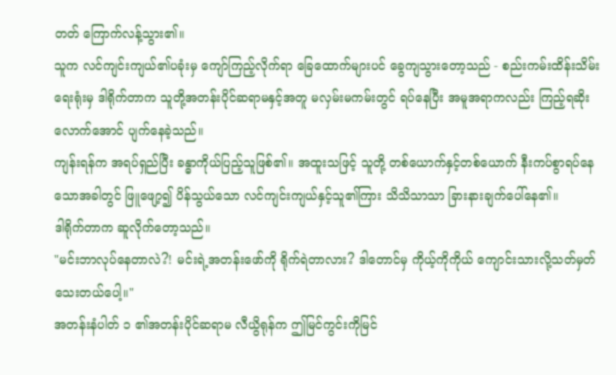တတ် ကြောက်လန့်သွား၏။
သူက လင်ကျင်းကျယ်၏ပခုံးမှ ကျော်ကြည့်လိုက်ရာ ခြေထောက်များပင် ခွေကျသွားတော့သည် - စည်းကမ်းထိန်းသိမ်းရေးရုံးမှ ဒါရိုက်တာက သူတို့အတန်းပိုင်ဆရာမနှင့်အတူ မလှမ်းမကမ်းတွင် ရပ်နေပြီး အမူအရာကလည်း ကြည့်ရဆိုးလောက်အောင် ပျက်နေခဲ့သည်။
ကျန်းရန်က အရပ်ရှည်ပြီး ခန္ဓာကိုယ်ပြည့်သူဖြစ်၏။ အထူးသဖြင့် သူတို့ တစ်ယောက်နှင့်တစ်ယောက် နီးကပ်စွာရပ်နေသောအခါတွင် ဖြူဖျော့၍ ပိန်သွယ်သော လင်ကျင်းကျယ်နှင့်သူ၏ကြား သိသိသာသာ ခြားနားချက်ပေါ်နေ၏။
ဒါရိုက်တာက ဆူလိုက်တော့သည်။
"မင်းဘာလုပ်နေတာလဲ?! မင်းရဲ့အတန်းဖော်ကို ရိုက်ရဲတာလား? ဒါတောင်မှ ကိုယ့်ကိုကိုယ် ကျောင်းသားလို့သတ်မှတ်သေးတယ်ပေါ့။"
အတန်းနံပါတ် ၁ ၏အတန်းပိုင်ဆရာမ လီယွိရုန်က ဤမြင်ကွင်းကိုမြင်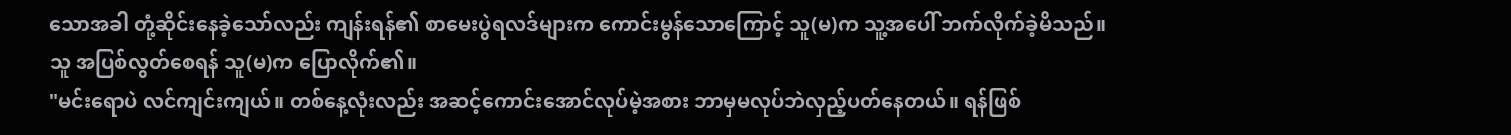သောအခါ တုံ့ဆိုင်းနေခဲ့သော်လည်း ကျန်းရန်၏ စာမေးပွဲရလဒ်များက ကောင်းမွန်သောကြောင့် သူ(မ)က သူ့အပေါ် ဘက်လိုက်ခဲ့မိသည်။
သူ အပြစ်လွတ်စေရန် သူ(မ)က ပြောလိုက်၏။
"မင်းရောပဲ လင်ကျင်းကျယ်။ တစ်နေ့လုံးလည်း အဆင့်ကောင်းအောင်လုပ်မဲ့အစား ဘာမှမလုပ်ဘဲလှည့်ပတ်နေတယ်။ ရန်ဖြစ်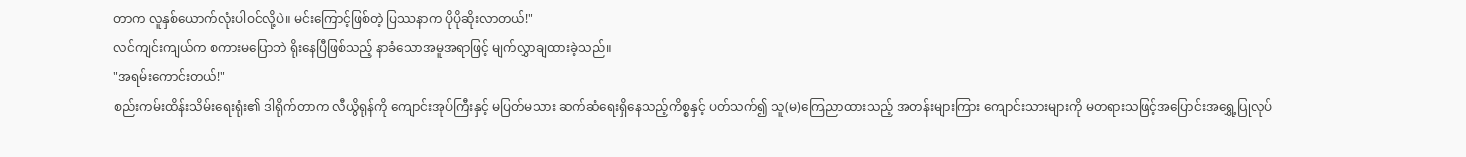တာက လူနှစ်ယောက်လုံးပါဝင်လို့ပဲ။ မင်းကြောင့်ဖြစ်တဲ့ ပြဿနာက ပိုပိုဆိုးလာတယ်!"
လင်ကျင်းကျယ်က စကားမပြောဘဲ ရိုးနေပြီဖြစ်သည့် နာခံသောအမူအရာဖြင့် မျက်လွှာချထားခဲ့သည်။
"အရမ်းကောင်းတယ်!"
စည်းကမ်းထိန်းသိမ်းရေးရုံး၏ ဒါရိုက်တာက လီယွိရုန်ကို ကျောင်းအုပ်ကြီးနှင့် မပြတ်မသား ဆက်ဆံရေးရှိနေသည့်ကိစ္စနှင့် ပတ်သက်၍ သူ(မ)ကြေညာထားသည့် အတန်းများကြား ကျောင်းသားများကို မတရားသဖြင့်အပြောင်းအရွှေ့ပြုလုပ်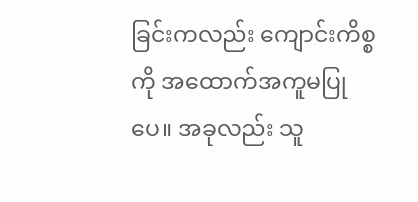ခြင်းကလည်း ကျောင်းကိစ္စကို အထောက်အကူမပြုပေ။ အခုလည်း သူ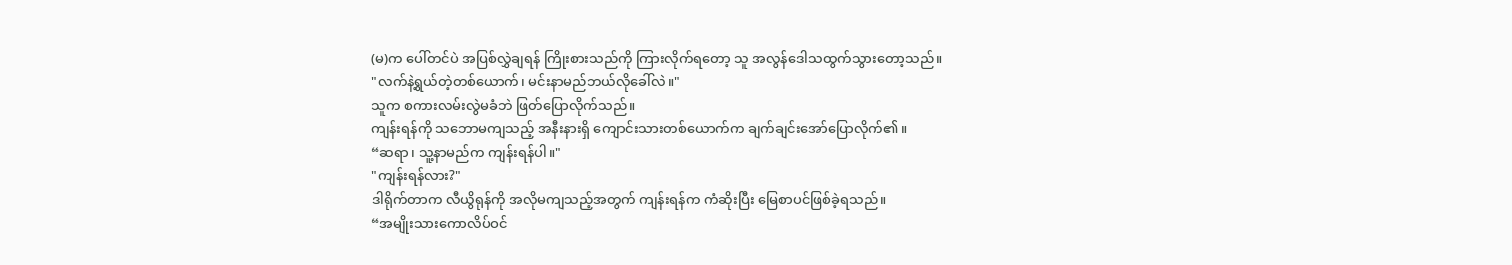(မ)က ပေါ်တင်ပဲ အပြစ်လွှဲချရန် ကြိုးစားသည်ကို ကြားလိုက်ရတော့ သူ အလွန်ဒေါသထွက်သွားတော့သည်။
"လက်နဲ့ရွယ်တဲ့တစ်ယောက်၊ မင်းနာမည်ဘယ်လိုခေါ်လဲ။"
သူက စကားလမ်းလွဲမခံဘဲ ဖြတ်ပြောလိုက်သည်။
ကျန်းရန်ကို သဘောမကျသည့် အနီးနားရှိ ကျောင်းသားတစ်ယောက်က ချက်ချင်းအော်ပြောလိုက်၏။
“ဆရာ၊ သူ့နာမည်က ကျန်းရန်ပါ။"
"ကျန်းရန်လား?"
ဒါရိုက်တာက လီယွိရုန်ကို အလိုမကျသည့်အတွက် ကျန်းရန်က ကံဆိုးပြီး မြေစာပင်ဖြစ်ခဲ့ရသည်။
“အမျိုးသားကောလိပ်ဝင်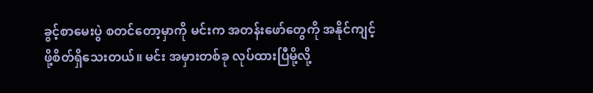ခွင့်စာမေးပွဲ စတင်တော့မှာကို မင်းက အတန်းဖော်တွေကို အနိုင်ကျင့်ဖို့စိတ်ရှိသေးတယ်။ မင်း အမှားတစ်ခု လုပ်ထားပြီမို့လို့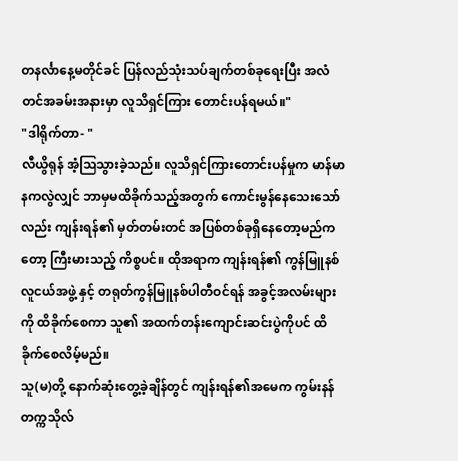တနင်္လာနေ့မတိုင်ခင် ပြန်လည်သုံးသပ်ချက်တစ်ခုရေးပြီး အလံတင်အခမ်းအနားမှာ လူသိရှင်ကြား တောင်းပန်ရမယ်။"
"ဒါရိုက်တာ- "
လီယွိရုန် အံ့ဩသွားခဲ့သည်။ လူသိရှင်ကြားတောင်းပန်မှုက မာန်မာနကလွဲလျှင် ဘာမှမထိခိုက်သည့်အတွက် ကောင်းမွန်နေသေးသော်လည်း ကျန်းရန်၏ မှတ်တမ်းတင် အပြစ်တစ်ခုရှိနေတော့မည်ကတော့ ကြီးမားသည့် ကိစ္စပင်။ ထိုအရာက ကျန်းရန်၏ ကွန်မြူနစ်လူငယ်အဖွဲ့ နှင့် တရုတ်ကွန်မြူနစ်ပါတီဝင်ရန် အခွင့်အလမ်းများကို ထိခိုက်စေကာ သူ၏ အထက်တန်းကျောင်းဆင်းပွဲကိုပင် ထိခိုက်စေလိမ့်မည်။
သူ(မ)တို့ နောက်ဆုံးတွေ့ခဲ့ချိန်တွင် ကျန်းရန်၏အမေက ကွမ်းနန်တက္ကသိုလ်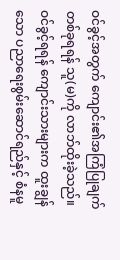ဝင်ခွင့်အတွက် ကျောင်း၏အကြံပြုချက်တစ်ခုရရန် သူ(မ)ကို လာဘ်ထိုးခဲ့သည်။ ဝင်ခွင့်ရရန် ကျောင်းသားများက ထူးချွန်သော ပညာရေးစွမ်းဆောင်ရည်နှင့် စံနမူ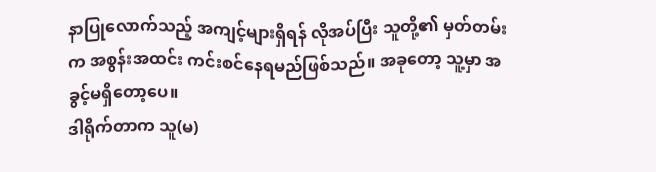နာပြုလောက်သည့် အကျင့်များရှိရန် လိုအပ်ပြီး သူတို့၏ မှတ်တမ်းက အစွန်းအထင်း ကင်းစင်နေရမည်ဖြစ်သည်။ အခုတော့ သူ့မှာ အခွင့်မရှိတော့ပေ။
ဒါရိုက်တာက သူ(မ)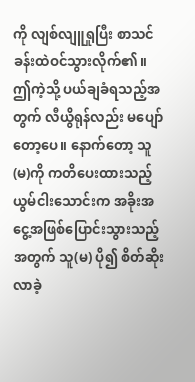ကို လျစ်လျူရှုပြီး စာသင်ခန်းထဲဝင်သွားလိုက်၏။
ဤကဲ့သို့ ပယ်ချခံရသည့်အတွက် လီယွိရုန်လည်း မပျော်တော့ပေ။ နောက်တော့ သူ(မ)ကို ကတိပေးထားသည့် ယွမ်ငါးသောင်းက အခိုးအငွေ့အဖြစ်ပြောင်းသွားသည့်အတွက် သူ(မ) ပို၍ စိတ်ဆိုးလာခဲ့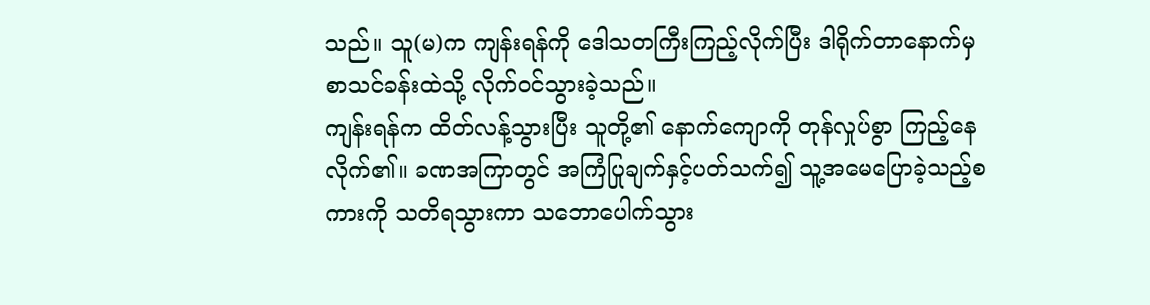သည်။ သူ(မ)က ကျန်းရန်ကို ဒေါသတကြီးကြည့်လိုက်ပြီး ဒါရိုက်တာနောက်မှ စာသင်ခန်းထဲသို့ လိုက်ဝင်သွားခဲ့သည်။
ကျန်းရန်က ထိတ်လန့်သွားပြီး သူတို့၏ နောက်ကျောကို တုန်လှုပ်စွာ ကြည့်နေလိုက်၏။ ခဏအကြာတွင် အကြံပြုချက်နှင့်ပတ်သက်၍ သူ့အမေပြောခဲ့သည့်စကားကို သတိရသွားကာ သဘောပေါက်သွား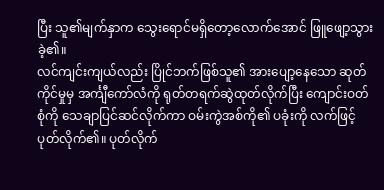ပြီး သူ၏မျက်နှာက သွေးရောင်မရှိတော့လောက်အောင် ဖြူဖျော့သွားခဲ့၏။
လင်ကျင်းကျယ်လည်း ပြိုင်ဘက်ဖြစ်သူ၏ အားပျော့နေသော ဆုတ်ကိုင်မှုမှ အင်္ကျီကော်လံကို ရုတ်တရက်ဆွဲထုတ်လိုက်ပြီး ကျောင်းဝတ်စုံကို သေချာပြင်ဆင်လိုက်ကာ ဝမ်းကွဲအစ်ကို၏ ပခုံးကို လက်ဖြင့်ပုတ်လိုက်၏။ ပုတ်လိုက်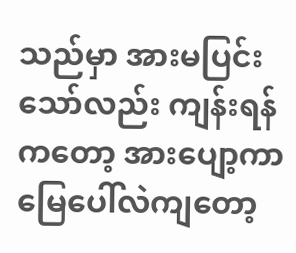သည်မှာ အားမပြင်းသော်လည်း ကျန်းရန်ကတော့ အားပျော့ကာ မြေပေါ်လဲကျတော့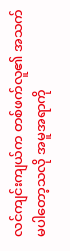လင်ကျင်းကျယ်က တစ်ဖက်လူ၏ အသက်မပါတော့သလို အမူအရာကို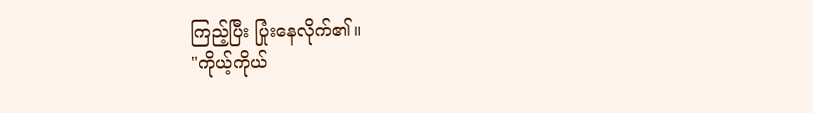ကြည့်ပြီး ပြုံးနေလိုက်၏။
"ကိုယ့်ကိုယ်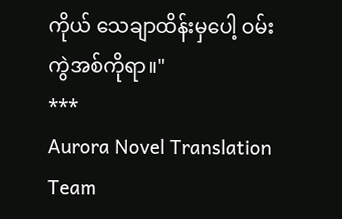ကိုယ် သေချာထိန်းမှပေါ့ ဝမ်းကွဲအစ်ကိုရာ။"
***
Aurora Novel Translation Team